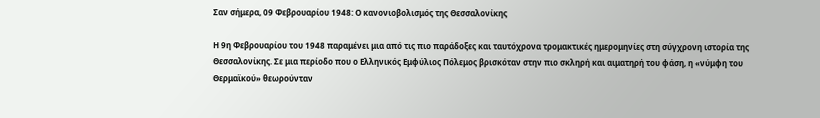Σαν σήμερα, 09 Φεβρουαρίου 1948: Ο κανονιοβολισμός της Θεσσαλονίκης

Η 9η Φεβρουαρίου του 1948 παραμένει μια από τις πιο παράδοξες και ταυτόχρονα τρομακτικές ημερομηνίες στη σύγχρονη ιστορία της Θεσσαλονίκης. Σε μια περίοδο που ο Ελληνικός Εμφύλιος Πόλεμος βρισκόταν στην πιο σκληρή και αιματηρή του φάση, η «νύμφη του Θερμαϊκού» θεωρούνταν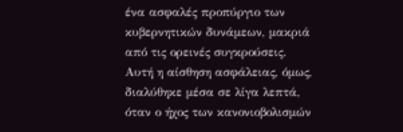ένα ασφαλές προπύργιο των κυβερνητικών δυνάμεων, μακριά από τις ορεινές συγκρούσεις. Αυτή η αίσθηση ασφάλειας, όμως, διαλύθηκε μέσα σε λίγα λεπτά, όταν ο ήχος των κανονιοβολισμών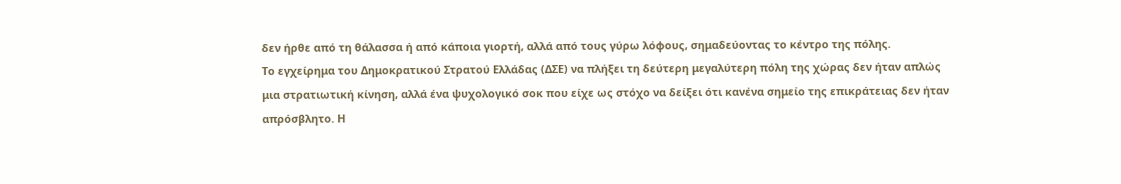δεν ήρθε από τη θάλασσα ή από κάποια γιορτή, αλλά από τους γύρω λόφους, σημαδεύοντας το κέντρο της πόλης.
Το εγχείρημα του Δημοκρατικού Στρατού Ελλάδας (ΔΣΕ) να πλήξει τη δεύτερη μεγαλύτερη πόλη της χώρας δεν ήταν απλώς μια στρατιωτική κίνηση, αλλά ένα ψυχολογικό σοκ που είχε ως στόχο να δείξει ότι κανένα σημείο της επικράτειας δεν ήταν απρόσβλητο. Η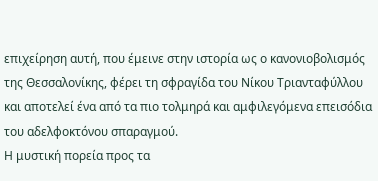επιχείρηση αυτή, που έμεινε στην ιστορία ως ο κανονιοβολισμός της Θεσσαλονίκης, φέρει τη σφραγίδα του Νίκου Τριανταφύλλου και αποτελεί ένα από τα πιο τολμηρά και αμφιλεγόμενα επεισόδια του αδελφοκτόνου σπαραγμού.
Η μυστική πορεία προς τα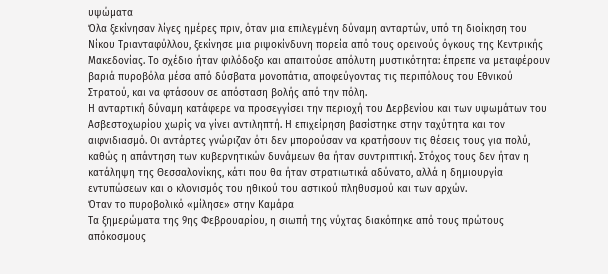υψώματα
Όλα ξεκίνησαν λίγες ημέρες πριν, όταν μια επιλεγμένη δύναμη ανταρτών, υπό τη διοίκηση του Νίκου Τριανταφύλλου, ξεκίνησε μια ριψοκίνδυνη πορεία από τους ορεινούς όγκους της Κεντρικής Μακεδονίας. Το σχέδιο ήταν φιλόδοξο και απαιτούσε απόλυτη μυστικότητα: έπρεπε να μεταφέρουν βαριά πυροβόλα μέσα από δύσβατα μονοπάτια, αποφεύγοντας τις περιπόλους του Εθνικού Στρατού, και να φτάσουν σε απόσταση βολής από την πόλη.
Η ανταρτική δύναμη κατάφερε να προσεγγίσει την περιοχή του Δερβενίου και των υψωμάτων του Ασβεστοχωρίου χωρίς να γίνει αντιληπτή. Η επιχείρηση βασίστηκε στην ταχύτητα και τον αιφνιδιασμό. Οι αντάρτες γνώριζαν ότι δεν μπορούσαν να κρατήσουν τις θέσεις τους για πολύ, καθώς η απάντηση των κυβερνητικών δυνάμεων θα ήταν συντριπτική. Στόχος τους δεν ήταν η κατάληψη της Θεσσαλονίκης, κάτι που θα ήταν στρατιωτικά αδύνατο, αλλά η δημιουργία εντυπώσεων και ο κλονισμός του ηθικού του αστικού πληθυσμού και των αρχών.
Όταν το πυροβολικό «μίλησε» στην Καμάρα
Τα ξημερώματα της 9ης Φεβρουαρίου, η σιωπή της νύχτας διακόπηκε από τους πρώτους απόκοσμους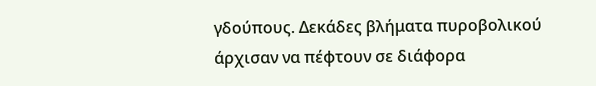γδούπους. Δεκάδες βλήματα πυροβολικού άρχισαν να πέφτουν σε διάφορα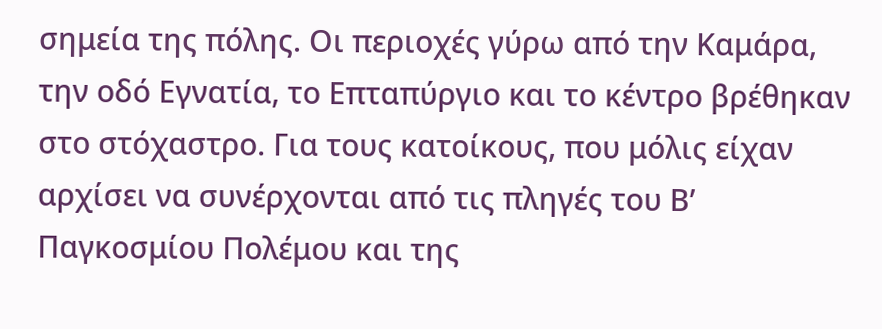σημεία της πόλης. Οι περιοχές γύρω από την Καμάρα, την οδό Εγνατία, το Επταπύργιο και το κέντρο βρέθηκαν στο στόχαστρο. Για τους κατοίκους, που μόλις είχαν αρχίσει να συνέρχονται από τις πληγές του Β’ Παγκοσμίου Πολέμου και της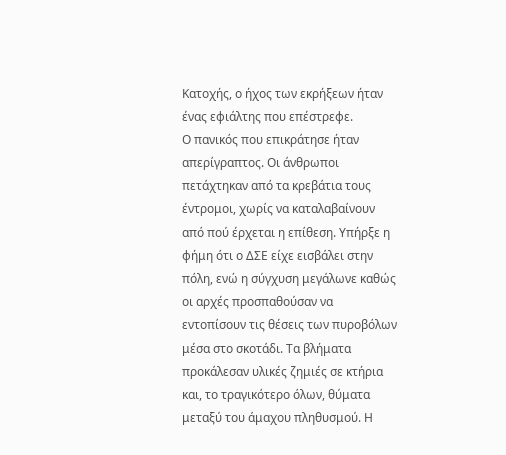Κατοχής, ο ήχος των εκρήξεων ήταν ένας εφιάλτης που επέστρεφε.
Ο πανικός που επικράτησε ήταν απερίγραπτος. Οι άνθρωποι πετάχτηκαν από τα κρεβάτια τους έντρομοι, χωρίς να καταλαβαίνουν από πού έρχεται η επίθεση. Υπήρξε η φήμη ότι ο ΔΣΕ είχε εισβάλει στην πόλη, ενώ η σύγχυση μεγάλωνε καθώς οι αρχές προσπαθούσαν να εντοπίσουν τις θέσεις των πυροβόλων μέσα στο σκοτάδι. Τα βλήματα προκάλεσαν υλικές ζημιές σε κτήρια και, το τραγικότερο όλων, θύματα μεταξύ του άμαχου πληθυσμού. Η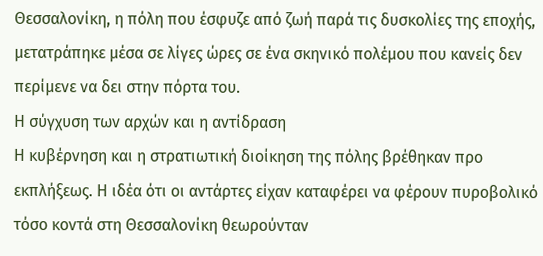Θεσσαλονίκη, η πόλη που έσφυζε από ζωή παρά τις δυσκολίες της εποχής, μετατράπηκε μέσα σε λίγες ώρες σε ένα σκηνικό πολέμου που κανείς δεν περίμενε να δει στην πόρτα του.
Η σύγχυση των αρχών και η αντίδραση
Η κυβέρνηση και η στρατιωτική διοίκηση της πόλης βρέθηκαν προ εκπλήξεως. Η ιδέα ότι οι αντάρτες είχαν καταφέρει να φέρουν πυροβολικό τόσο κοντά στη Θεσσαλονίκη θεωρούνταν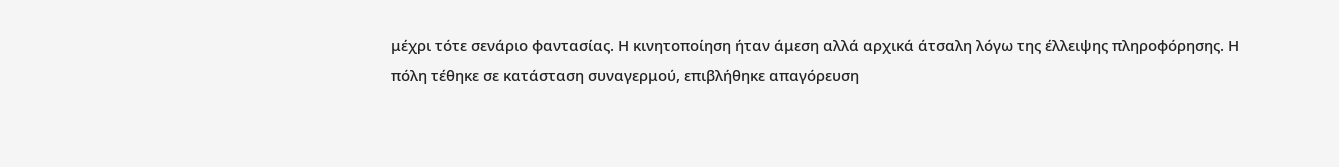μέχρι τότε σενάριο φαντασίας. Η κινητοποίηση ήταν άμεση αλλά αρχικά άτσαλη λόγω της έλλειψης πληροφόρησης. Η πόλη τέθηκε σε κατάσταση συναγερμού, επιβλήθηκε απαγόρευση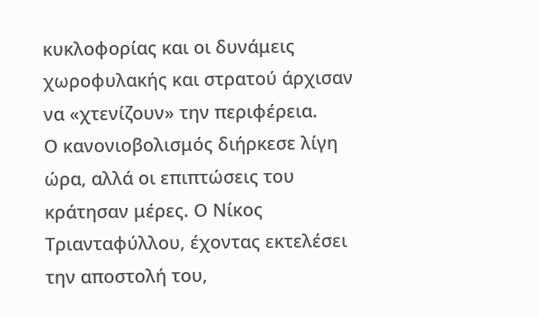κυκλοφορίας και οι δυνάμεις χωροφυλακής και στρατού άρχισαν να «χτενίζουν» την περιφέρεια.
Ο κανονιοβολισμός διήρκεσε λίγη ώρα, αλλά οι επιπτώσεις του κράτησαν μέρες. Ο Νίκος Τριανταφύλλου, έχοντας εκτελέσει την αποστολή του,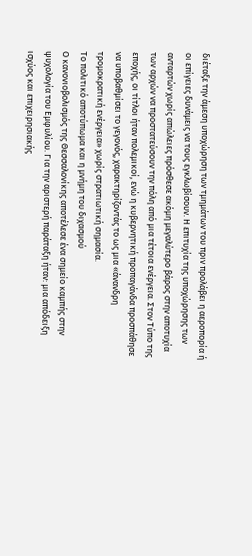διέταξε την άμεση υποχώρηση των τμημάτων του πριν προλάβει η αεροπορία ή οι επίγειες δυνάμεις να τους εγκλωβίσουν. Η επιτυχία της υποχώρησης των ανταρτών χωρίς απώλειες πρόσθεσε ακόμη μεγαλύτερο βάρος στην αποτυχία των αρχών να προστατεύσουν την πόλη από μια τέτοια ενέργεια. Στον Τύπο της εποχής, οι τίτλοι ήταν πολεμικοί, ενώ η κυβερνητική προπαγάνδα προσπάθησε να υποβαθμίσει το γεγονός, χαρακτηρίζοντάς το ως μια «άνανδρη τρομοκρατική ενέργεια» χωρίς στρατιωτική σημασία.
Το πολιτικό αποτύπωμα και η μνήμη του διχασμού
Ο κανονιοβολισμός της Θεσσαλονίκης αποτέλεσε ένα σημείο καμπής στην ψυχολογία του Εμφυλίου. Για την αριστερή παράταξη ήταν: μια απόδειξη ισχύος και επιχειρησιακής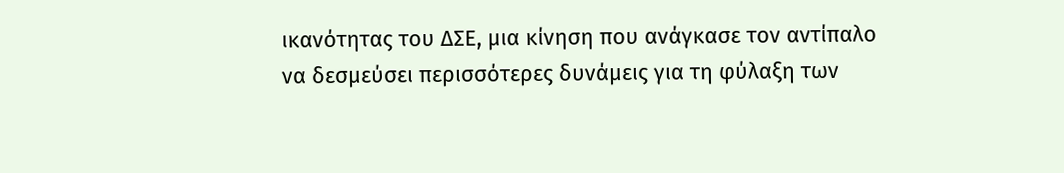ικανότητας του ΔΣΕ, μια κίνηση που ανάγκασε τον αντίπαλο να δεσμεύσει περισσότερες δυνάμεις για τη φύλαξη των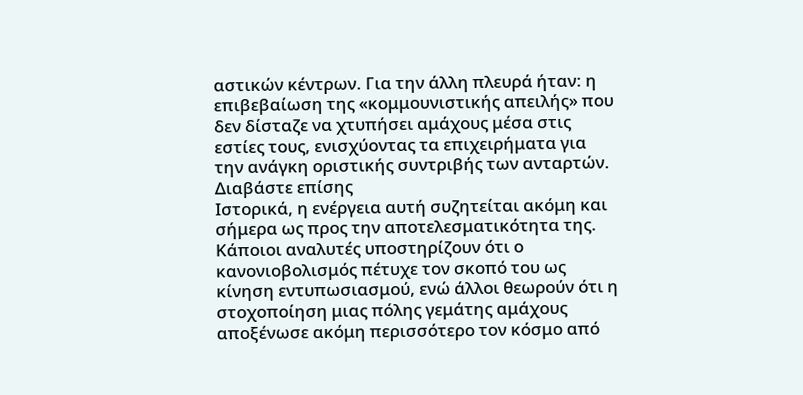αστικών κέντρων. Για την άλλη πλευρά ήταν: η επιβεβαίωση της «κομμουνιστικής απειλής» που δεν δίσταζε να χτυπήσει αμάχους μέσα στις εστίες τους, ενισχύοντας τα επιχειρήματα για την ανάγκη οριστικής συντριβής των ανταρτών.
Διαβάστε επίσης
Ιστορικά, η ενέργεια αυτή συζητείται ακόμη και σήμερα ως προς την αποτελεσματικότητα της. Κάποιοι αναλυτές υποστηρίζουν ότι ο κανονιοβολισμός πέτυχε τον σκοπό του ως κίνηση εντυπωσιασμού, ενώ άλλοι θεωρούν ότι η στοχοποίηση μιας πόλης γεμάτης αμάχους αποξένωσε ακόμη περισσότερο τον κόσμο από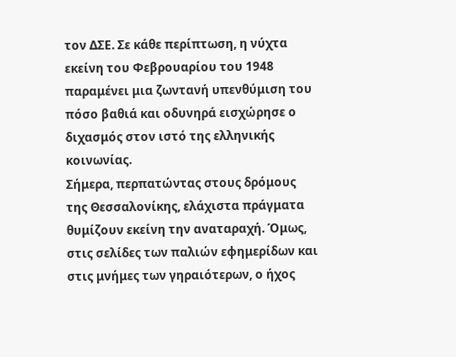τον ΔΣΕ. Σε κάθε περίπτωση, η νύχτα εκείνη του Φεβρουαρίου του 1948 παραμένει μια ζωντανή υπενθύμιση του πόσο βαθιά και οδυνηρά εισχώρησε ο διχασμός στον ιστό της ελληνικής κοινωνίας.
Σήμερα, περπατώντας στους δρόμους της Θεσσαλονίκης, ελάχιστα πράγματα θυμίζουν εκείνη την αναταραχή. Όμως, στις σελίδες των παλιών εφημερίδων και στις μνήμες των γηραιότερων, ο ήχος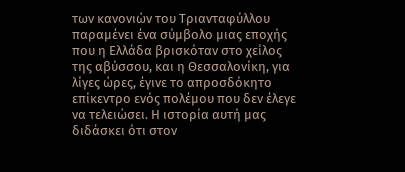των κανονιών του Τριανταφύλλου παραμένει ένα σύμβολο μιας εποχής που η Ελλάδα βρισκόταν στο χείλος της αβύσσου, και η Θεσσαλονίκη, για λίγες ώρες, έγινε το απροσδόκητο επίκεντρο ενός πολέμου που δεν έλεγε να τελειώσει. Η ιστορία αυτή μας διδάσκει ότι στον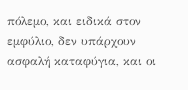πόλεμο, και ειδικά στον εμφύλιο, δεν υπάρχουν ασφαλή καταφύγια, και οι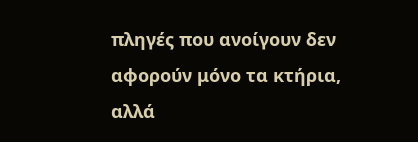πληγές που ανοίγουν δεν αφορούν μόνο τα κτήρια, αλλά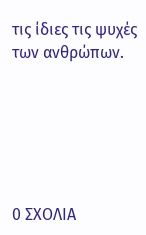τις ίδιες τις ψυχές των ανθρώπων.






0 ΣΧΟΛΙΑ